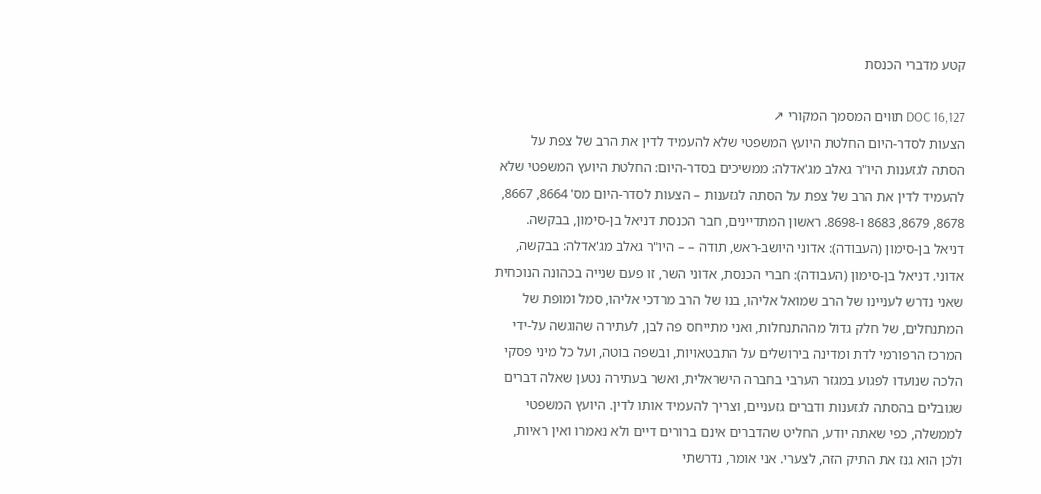קטע מדברי הכנסת

DOC 16,127 תווים המסמך המקורי ↗
הצעות לסדר-היום החלטת היועץ המשפטי שלא להעמיד לדין את הרב של צפת על הסתה לגזענות היו"ר גאלב מג'אדלה: ממשיכים בסדר-היום: החלטת היועץ המשפטי שלא להעמיד לדין את הרב של צפת על הסתה לגזענות – הצעות לסדר-היום מס' 8664, 8667, 8678, 8679, 8683 ו-8698. ראשון המתדיינים, חבר הכנסת דניאל בן-סימון, בבקשה. דניאל בן-סימון (העבודה): אדוני היושב-ראש, תודה – – היו"ר גאלב מג'אדלה: בבקשה, אדוני. דניאל בן-סימון (העבודה): חברי הכנסת, אדוני השר, זו פעם שנייה בכהונה הנוכחית שאני נדרש לעניינו של הרב שמואל אליהו, בנו של הרב מרדכי אליהו, סמל ומופת של המתנחלים, של חלק גדול מההתנחלות, ואני מתייחס פה לבן, לעתירה שהוגשה על-ידי המרכז הרפורמי לדת ומדינה בירושלים על התבטאויות, ובשפה בוטה, ועל כל מיני פסקי הלכה שנועדו לפגוע במגזר הערבי בחברה הישראלית, ואשר בעתירה נטען שאלה דברים שגובלים בהסתה לגזענות ודברים גזעניים, וצריך להעמיד אותו לדין. היועץ המשפטי לממשלה, כפי שאתה יודע, החליט שהדברים אינם ברורים דיים ולא נאמרו ואין ראיות, ולכן הוא גנז את התיק הזה, לצערי. אני אומר, נדרשתי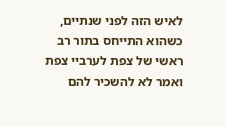לאיש הזה לפני שנתיים, כשהוא התייחס בתור רב ראשי של צפת לערביי צפת ואמר לא להשכיר להם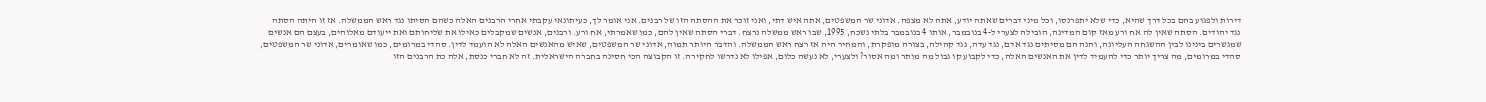דירות ולפגוע בהם בכל דרך שהיא, כדי שלא יתפרנסו, וכל מיני דברים שאתה יודע, אתה לא מצפה. אדוני שר המשפטים, אתה איש דתי, ואני זוכר את ההסתה הזו של רבנים. אני אומר לך, כעיתונאי עקבתי אחרי הרבנים האלה כשהם הסיתו נגד ראש הממשלה. אז זו היתה הסתה נגד יהודים. הסתה שאין לה אח ורע מאז קום המדינה, הובילה לצערי ל-4 בנובמבר, אותו 4 בנובמבר בלתי נשכח, 1995, שבו ראש ממשלה נרצח. דברי הסתה שאין להם, כמו שאמרתי, אח ורע. ורבנים, אנשים שמקבלים כאילו את שליחותם ואת ייעודם מאלוהים, בעצם הם אנשים שמגשרים בינינו לבין ההשגחה העליונה, והנה הם מסיתים נגד אדם, נגד עדה, נגד קהילה, בצורה מופקרת, והמחיר היה אז רצח ראש הממשלה. והדבר היותר תמוה, אדוני שר המשפטים, שאיש מהאנשים האלה לא הועמד לדין. סהדי במרומים, כמו שאומרים, אדוני שר המשפטים, סהדי במרומים, מה צריך יותר כדי להעמיד לדין את האנשים האלה, כדי לקבוע קו גבול מה מותר ומה אסור? ולצערי, לא נעשה כלום, אפילו לא נדרשו לחקירה. זו הקבוצה הכי חסינה בחברה הישראלית. זה לא חברי כנסת, אלה כת הרבנים הזו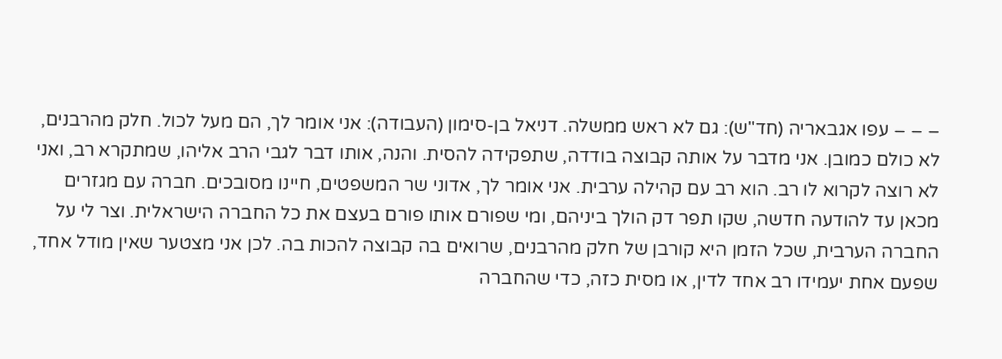– – – עפו אגבאריה (חד"ש): גם לא ראש ממשלה. דניאל בן-סימון (העבודה): אני אומר לך, הם מעל לכול. חלק מהרבנים, לא כולם כמובן. אני מדבר על אותה קבוצה בודדה, שתפקידה להסית. והנה, אותו דבר לגבי הרב אליהו, שמתקרא רב, ואני לא רוצה לקרוא לו רב. הוא רב עם קהילה ערבית. אני אומר לך, אדוני שר המשפטים, חיינו מסובכים. חברה עם מגזרים מכאן עד להודעה חדשה, שקו תפר דק הולך ביניהם, ומי שפורם אותו פורם בעצם את כל החברה הישראלית. וצר לי על החברה הערבית, שכל הזמן היא קורבן של חלק מהרבנים, שרואים בה קבוצה להכות בה. לכן אני מצטער שאין מודל אחד, שפעם אחת יעמידו רב אחד לדין, או מסית כזה, כדי שהחברה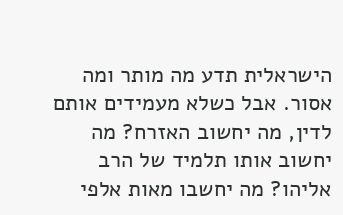הישראלית תדע מה מותר ומה אסור. אבל כשלא מעמידים אותם לדין, מה יחשוב האזרח? מה יחשוב אותו תלמיד של הרב אליהו? מה יחשבו מאות אלפי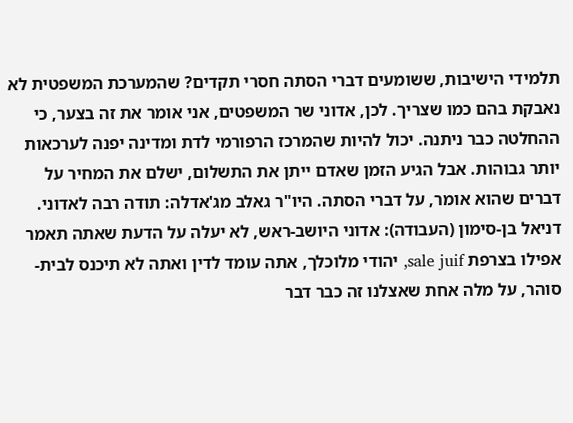תלמידי הישיבות, ששומעים דברי הסתה חסרי תקדים? שהמערכת המשפטית לא נאבקת בהם כמו שצריך. לכן, אדוני שר המשפטים, אני אומר את זה בצער, כי ההחלטה כבר ניתנה. יכול להיות שהמרכז הרפורמי לדת ומדינה יפנה לערכאות יותר גבוהות. אבל הגיע הזמן שאדם ייתן את התשלום, ישלם את המחיר על דברים שהוא אומר, על דברי הסתה. היו"ר גאלב מג'אדלה: תודה רבה לאדוני. דניאל בן-סימון (העבודה): אדוני היושב-ראש, לא יעלה על הדעת שאתה תאמר אפילו בצרפת sale juif, יהודי מלוכלך, אתה עומד לדין ואתה לא תיכנס לבית-סוהר, על מלה אחת שאצלנו זה כבר דבר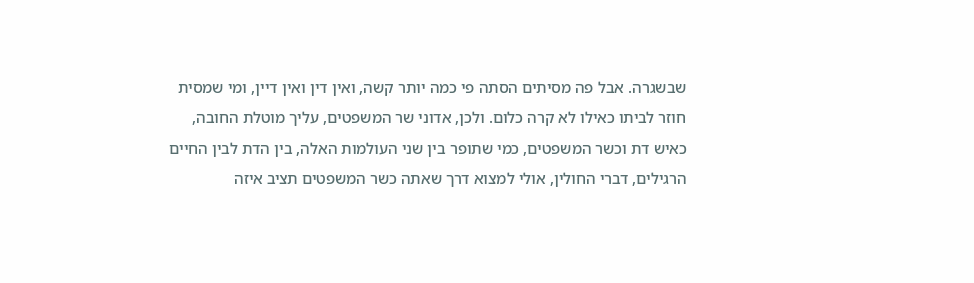שבשגרה. אבל פה מסיתים הסתה פי כמה יותר קשה, ואין דין ואין דיין, ומי שמסית חוזר לביתו כאילו לא קרה כלום. ולכן, אדוני שר המשפטים, עליך מוטלת החובה, כאיש דת וכשר המשפטים, כמי שתופר בין שני העולמות האלה, בין הדת לבין החיים הרגילים, דברי החולין, אולי למצוא דרך שאתה כשר המשפטים תציב איזה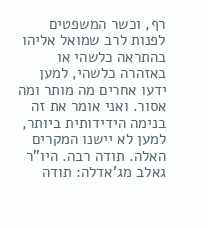רף, וכשר המשפטים לפנות לרב שמואל אליהו בהתראה כלשהי או באזהרה כלשהי, למען ידעו אחרים מה מותר ומה אסור. ואני אומר את זה בנימה הידידותית ביותר, למען לא יישנו המקרים האלה. תודה רבה. היו"ר גאלב מג'אדלה: תודה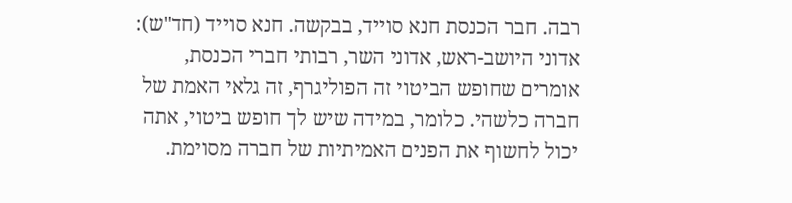רבה. חבר הכנסת חנא סוייד, בבקשה. חנא סוייד (חד"ש): אדוני היושב-ראש, אדוני השר, רבותי חברי הכנסת, אומרים שחופש הביטוי זה הפוליגרף, זה גלאי האמת של חברה כלשהי. כלומר, במידה שיש לך חופש ביטוי, אתה יכול לחשוף את הפנים האמיתיות של חברה מסוימת.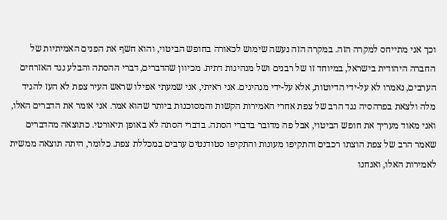וכך אני מתייחס למקרה הזה. במקרה הזה נעשה שימוש לכאורה בחופש הביטוי, והוא חשף את הפנים האמיתיות של החברה היהודית בישראל, במיוחד זו של רבנים ושל מנהיגות דתית. מכיוון שהדברים, דברי ההסתה והבלע נגד האזרחים הערבים, נאמרו לא על-ידי הדיוטות, אלא על-ידי מנהיגים. אני ראיתי, אני שמעתי אפילו שראש העיר צפת לא העז להגיד מלה ולצאת בפרהסיה נגד הרב של צפת אחרי האמירות הקשות והמסוכנות ביותר שהוא אמר. אני אומר את הדברים האלו, ואני מאוד מעריך את חופש הביטוי, אבל פה מדובר בדברי הסתה. בדברי הסתה לא באופן תיאורטי. כתוצאה מהדברים שאמר הרב של צפת הוצתו רכבים והתקיפו מעונות והתקיפו סטודנטים ערבים במכללת צפת. כלומר, היתה תוצאה ממשית לאמירות האלו, ואנחנו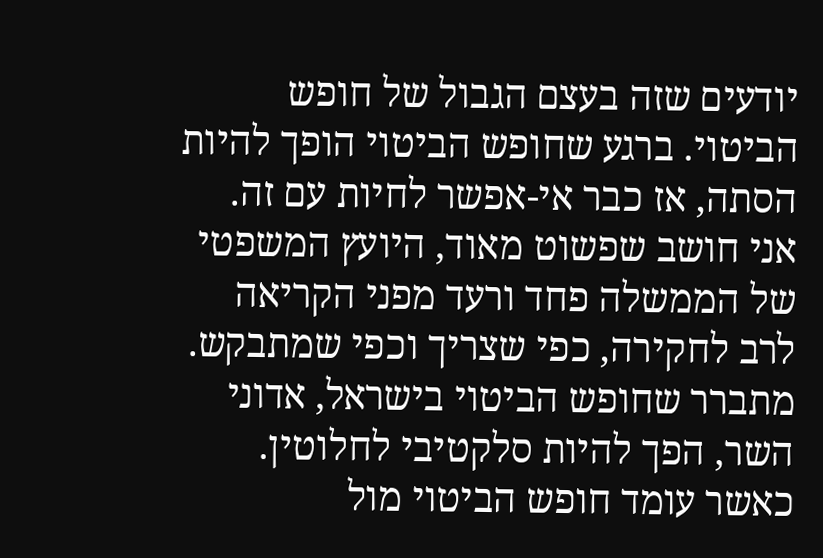יודעים שזה בעצם הגבול של חופש הביטוי. ברגע שחופש הביטוי הופך להיות הסתה, אז כבר אי-אפשר לחיות עם זה. אני חושב שפשוט מאוד, היועץ המשפטי של הממשלה פחד ורעד מפני הקריאה לרב לחקירה, כפי שצריך וכפי שמתבקש. מתברר שחופש הביטוי בישראל, אדוני השר, הפך להיות סלקטיבי לחלוטין. כאשר עומד חופש הביטוי מול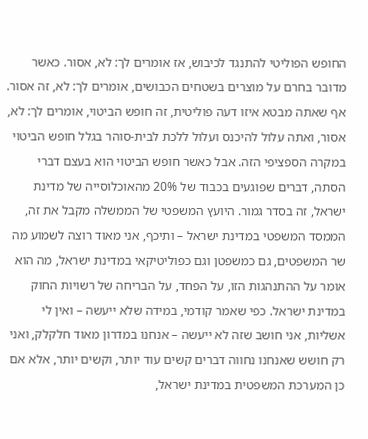החופש הפוליטי להתנגד לכיבוש, אז אומרים לך: לא, אסור. כאשר מדובר בחרם על מוצרים בשטחים הכבושים, אומרים לך: לא, זה אסור. אף שאתה מבטא איזו דעה פוליטית, זה חופש הביטוי, אומרים לך: לא, אסור, ואתה עלול להיכנס ועלול ללכת לבית-סוהר בגלל חופש הביטוי במקרה הספציפי הזה. אבל כאשר חופש הביטוי הוא בעצם דברי הסתה, דברים שפוגעים בכבוד של 20% מהאוכלוסייה של מדינת ישראל, זה בסדר גמור. היועץ המשפטי של הממשלה מקבל את זה, הממסד המשפטי במדינת ישראל – ותיכף, אני מאוד רוצה לשמוע מה שר המשפטים, גם כמשפטן וגם כפוליטיקאי במדינת ישראל, מה הוא אומר על ההתנהגות הזו, על הפחד, על הבריחה של רשויות החוק במדינת ישראל. כפי שאמר קודמי, במידה שלא ייעשה – ואין לי אשליות, אני חושב שזה לא ייעשה – אנחנו במדרון מאוד חלקלק, ואני רק חושש שאנחנו נחווה דברים קשים עוד יותר, וקשים יותר, אלא אם כן המערכת המשפטית במדינת ישראל,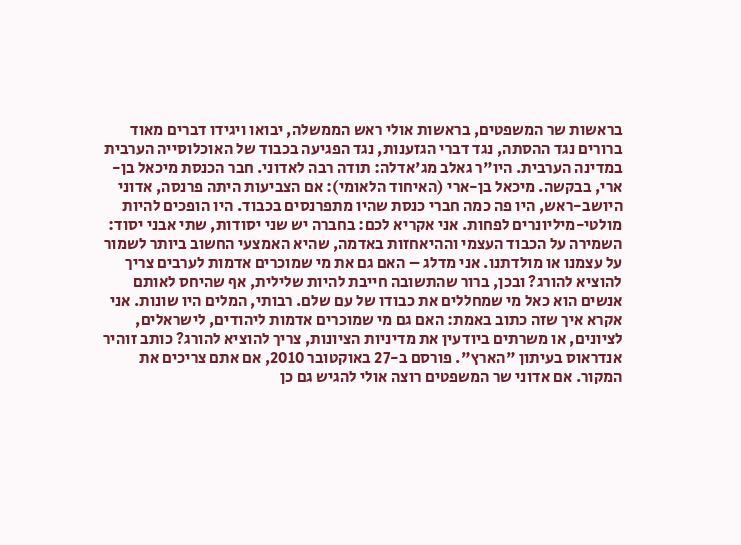בראשות שר המשפטים, בראשות אולי ראש הממשלה, יבואו ויגידו דברים מאוד ברורים נגד ההסתה, נגד דברי הגזענות, נגד הפגיעה בכבוד של האוכלוסייה הערבית במדינה הערבית. היו"ר גאלב מג'אדלה: תודה רבה לאדוני. חבר הכנסת מיכאל בן-ארי, בבקשה. מיכאל בן-ארי (האיחוד הלאומי): אם הצביעות היתה פרנסה, אדוני היושב-ראש, היו פה כמה חברי כנסת שהיו מתפרנסים בכבוד. היו הופכים להיות מולטי-מיליונרים לפחות. אני אקריא לכם: בחברה יש שני יסודות, שתי אבני יסוד: השמירה על הכבוד העצמי וההיאחזות באדמה, שהיא האמצעי החשוב ביותר לשמור על עצמנו או מולדתנו. אני מדלג – האם גם את מי שמוכרים אדמות לערבים צריך להוציא להורג? ובכן, ברור שהתשובה חייבת להיות שלילית, אף שהיחס לאותם אנשים הוא כאל מי שמחללים את כבודו של עם שלם. רבותי, המלים היו שונות. אני אקרא איך שזה כתוב באמת: האם גם מי שמוכרים אדמות ליהודים, לישראלים, לציונים, או משרתים ביודעין את מדיניות הציונות, צריך להוציא להורג? כותב זוהיר אנדראוס בעיתון "הארץ". פורסם ב-27 באוקטובר 2010, אם אתם צריכים את המקור. אם אדוני שר המשפטים רוצה אולי להגיש גם כן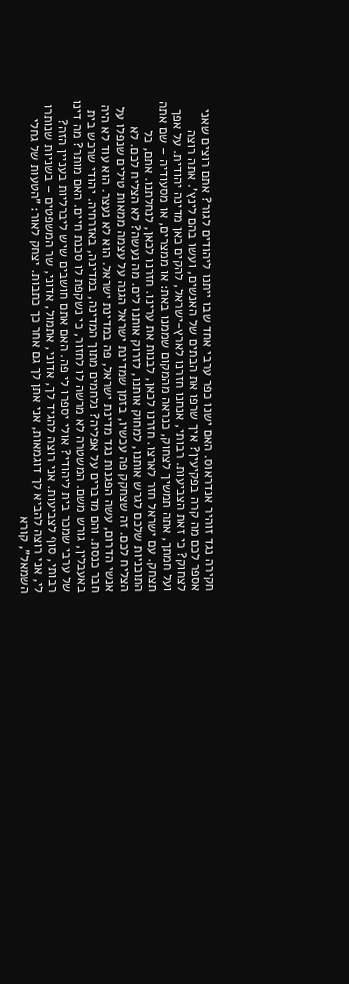חקירה נגד זוהיר אנדראוס. האם ישנו כפר ערבי אחד שבו ייתנו ליהודים לגור? אתם רוצים שאני אספר לכם מה קרה בפקיעין? איך שרפו את הבתים של האנשים, ועשו בהם לינץ'. אתה רוצה לצחוק? כי זאת הצביעות. רבותי, אנחנו חזרנו לארץ-ישראל, להקים כאן מדינה יהודית. על אפך ועל חמתך, אתה תמשיך לצחוק, כנראה מהמקום שממנו באת: או ממצרים, או מסעודיה – שם אתה תצחק. עם ישראל חזר לארצו. חזרנו לכאן, לבנות את ערינו. חזרנו לכאן, לנחלתנו. אתם, כל התוכניות שלכם לגרש אותנו, למחוק אותנו, לזרוק אותנו לים. מה נעשה? לא הצליח לכם. לא הצליח לכם. זה שצחקק פה עכשיו, בזמן שמדינת ישראל הגנה על עצמה ממאות טילים שנפלו על אנשי הדרום, עשה הפגנות נגד מדינת ישראל, פה במדינת ישראל. הוא לא נעצר. הוא עוד לא היה חבר כנסת. והם מדברים על אפליה? נלחמים מתוך המדינה, במדינה, באזרחיה. יהודי שרכש בית באעבלין, גורש משם. המשטרה לא מרשה לו לחזור, כי נשקפת לו סכנת חיים. האם מותר? מה דינו של ערבי שמכר בית ליהודי? אולי יספרו לי פה. האם אתם חושבים שיש ליברליות בעניין הזה? רבותי, סוף לצביעות. אני רוצה להגיד לך, אדוני, אתמול, אדוני, שר המשפטים – בשניות שנותרו לי, אני רוצה להביא לך דוגמאות, אני אתן לך גם אחר כך כתבות. יצחק לאור: "הטעות של גחלי השמאל", קורא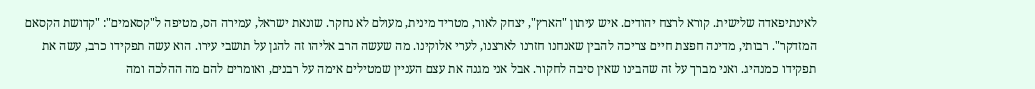לאינתיפאדה שלישית. קורא לרצח יהודים. איש עיתון "הארץ", יצחק לאור, מטריד מינית, מעולם לא נחקר. שונאת ישראל, עמירה הס, מטיפה ל"קסאמים": "קדושת הקסאם המזדקר". רבותי, מדינה חפצת חיים צריכה להבין שאנחנו חזרנו לארצנו, לערי אלוקינו. מה שעשה הרב אליהו זה להגן על תושבי עירו. הוא עשה תפקידו כרב, עשה את תפקידו כמנהיג. ואני מברך על זה שהבינו שאין סיבה לחקור. אבל אני מגנה את עצם העניין שמטילים אימה על רבנים, ואומרים להם מה ההלכה ומה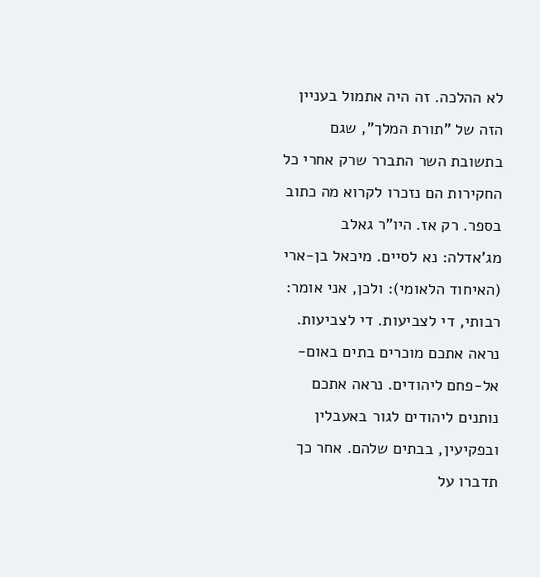לא ההלכה. זה היה אתמול בעניין הזה של "תורת המלך", שגם בתשובת השר התברר שרק אחרי כל החקירות הם נזכרו לקרוא מה כתוב בספר. רק אז. היו"ר גאלב מג'אדלה: נא לסיים. מיכאל בן-ארי (האיחוד הלאומי): ולכן, אני אומר: רבותי, די לצביעות. די לצביעות. נראה אתכם מוכרים בתים באום-אל-פחם ליהודים. נראה אתכם נותנים ליהודים לגור באעבלין ובפקיעין, בבתים שלהם. אחר כך תדברו על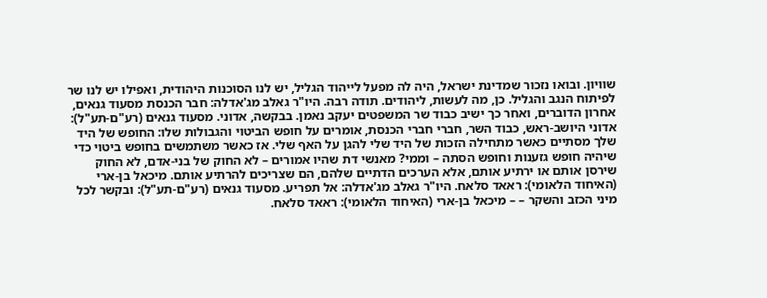שוויון. ובואו נזכור שמדינת ישראל, היה לה מפעל לייהוד הגליל, יש לנו הסוכנות היהודית, ואפילו יש לנו שר לפיתוח הנגב והגליל. כן, מה לעשות, ליהודים. תודה רבה. היו"ר גאלב מג'אדלה: חבר הכנסת מסעוד גנאים, אחרון הדוברים, ואחר כך ישיב כבוד שר המשפטים יעקב נאמן. בבקשה, אדוני. מסעוד גנאים (רע"ם-תע"ל): אדוני היושב-ראש, כבוד השר, חברי חברי הכנסת, אומרים על חופש הביטוי והגבולות שלו: החופש של היד שלך מסתיים כאשר מתחילה הזכות של היד שלי להגן על האף שלי. אז כאשר משתמשים בחופש ביטוי כדי שיהיה חופש גזענות וחופש הסתה – וממי? מאנשי דת שהיו אמורים – לא החוק של בני-אדם, לא החוק שירסן אותם או ירתיע אותם, אלא הערכים הדתיים שלהם, הם שצריכים להרתיע אותם. מיכאל בן-ארי (האיחוד הלאומי): ראאד סלאח. היו"ר גאלב מג'אדלה: אל תפריע. מסעוד גנאים (רע"ם-תע"ל): ובקשר לכל מיני הכזב והשקר – – מיכאל בן-ארי (האיחוד הלאומי): ראאד סלאח.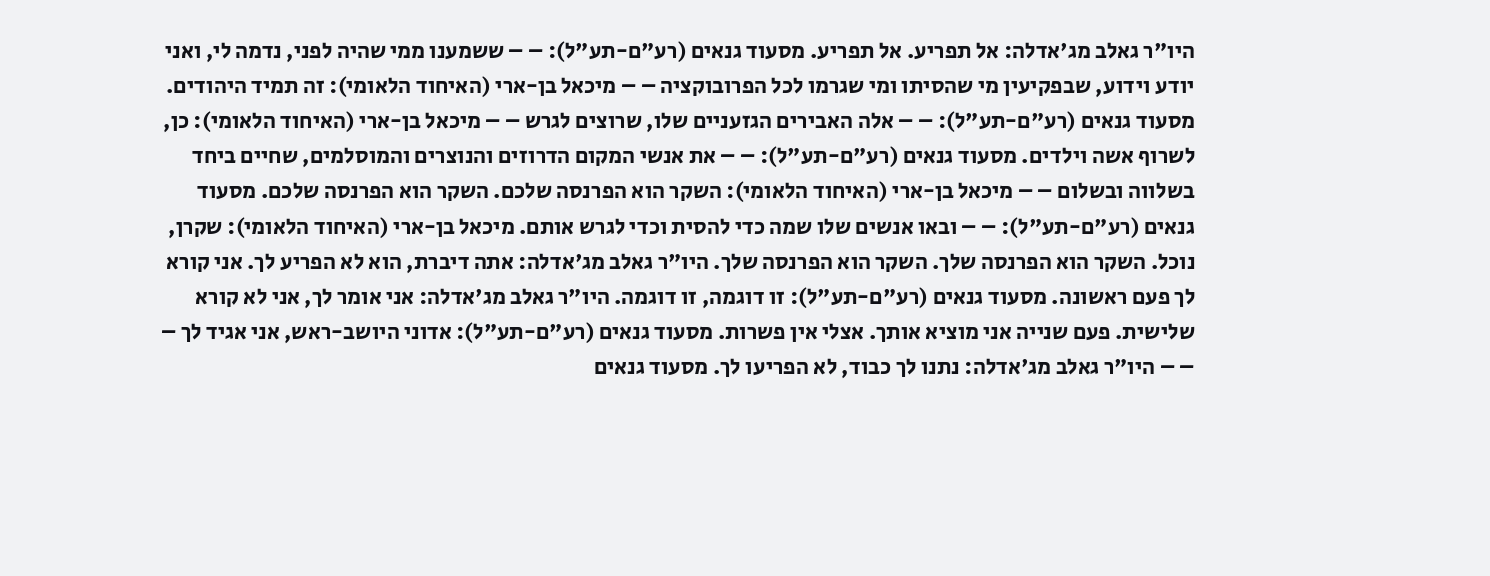היו"ר גאלב מג'אדלה: אל תפריע. אל תפריע. מסעוד גנאים (רע"ם-תע"ל): – – ששמענו ממי שהיה לפני, נדמה לי, ואני יודע וידוע, שבפקיעין מי שהסיתו ומי שגרמו לכל הפרובוקציה – – מיכאל בן-ארי (האיחוד הלאומי): זה תמיד היהודים. מסעוד גנאים (רע"ם-תע"ל): – – אלה האבירים הגזעניים שלו, שרוצים לגרש – – מיכאל בן-ארי (האיחוד הלאומי): כן, לשרוף אשה וילדים. מסעוד גנאים (רע"ם-תע"ל): – – את אנשי המקום הדרוזים והנוצרים והמוסלמים, שחיים ביחד בשלווה ובשלום – – מיכאל בן-ארי (האיחוד הלאומי): השקר הוא הפרנסה שלכם. השקר הוא הפרנסה שלכם. מסעוד גנאים (רע"ם-תע"ל): – – ובאו אנשים שלו שמה כדי להסית וכדי לגרש אותם. מיכאל בן-ארי (האיחוד הלאומי): שקרן, נוכל. השקר הוא הפרנסה שלך. השקר הוא הפרנסה שלך. היו"ר גאלב מג'אדלה: אתה דיברת, הוא לא הפריע לך. אני קורא לך פעם ראשונה. מסעוד גנאים (רע"ם-תע"ל): זו דוגמה, זו דוגמה. היו"ר גאלב מג'אדלה: אני אומר לך, אני לא קורא שלישית. פעם שנייה אני מוציא אותך. אצלי אין פשרות. מסעוד גנאים (רע"ם-תע"ל): אדוני היושב-ראש, אני אגיד לך – – – היו"ר גאלב מג'אדלה: נתנו לך כבוד, לא הפריעו לך. מסעוד גנאים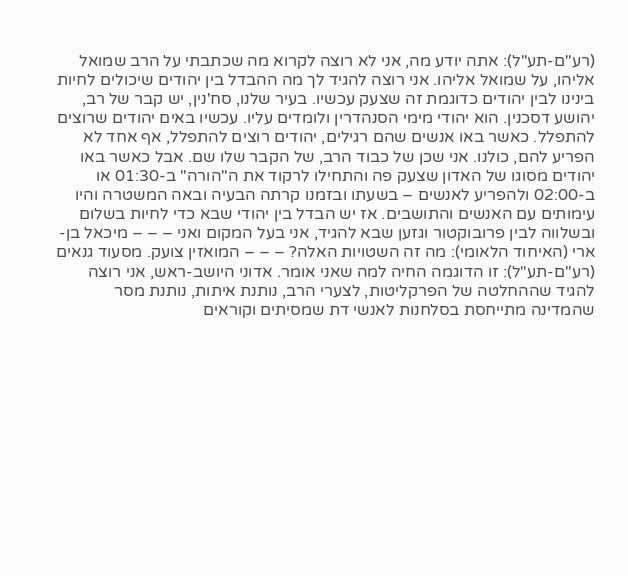(רע"ם-תע"ל): אתה יודע מה, אני לא רוצה לקרוא מה שכתבתי על הרב שמואל אליהו, על שמואל אליהו. אני רוצה להגיד לך מה ההבדל בין יהודים שיכולים לחיות בינינו לבין יהודים כדוגמת זה שצעק עכשיו. בעיר שלנו, סח'נין, יש קבר של רב, יהושע דסכנין. הוא יהודי מימי הסנהדרין ולומדים עליו. עכשיו באים יהודים שרוצים להתפלל. כאשר באו אנשים שהם רגילים, יהודים רוצים להתפלל, אף אחד לא הפריע להם, כולנו. אני שכן של כבוד הרב, של הקבר שלו שם. אבל כאשר באו יהודים מסוגו של האדון שצעק פה והתחילו לרקוד את ה"הורה" ב-01:30 או ב-02:00 ולהפריע לאנשים – בשעתו ובזמנו קרתה הבעיה ובאה המשטרה והיו עימותים עם האנשים והתושבים. אז יש הבדל בין יהודי שבא כדי לחיות בשלום ובשלווה לבין פרובוקטור וגזען שבא להגיד, אני בעל המקום ואני – – – מיכאל בן-ארי (האיחוד הלאומי): מה זה השטויות האלה? – – – המואזין צועק. מסעוד גנאים (רע"ם-תע"ל): זו הדוגמה החיה למה שאני אומר. אדוני היושב-ראש, אני רוצה להגיד שההחלטה של הפרקליטות, לצערי הרב, נותנת איתות, נותנת מסר שהמדינה מתייחסת בסלחנות לאנשי דת שמסיתים וקוראים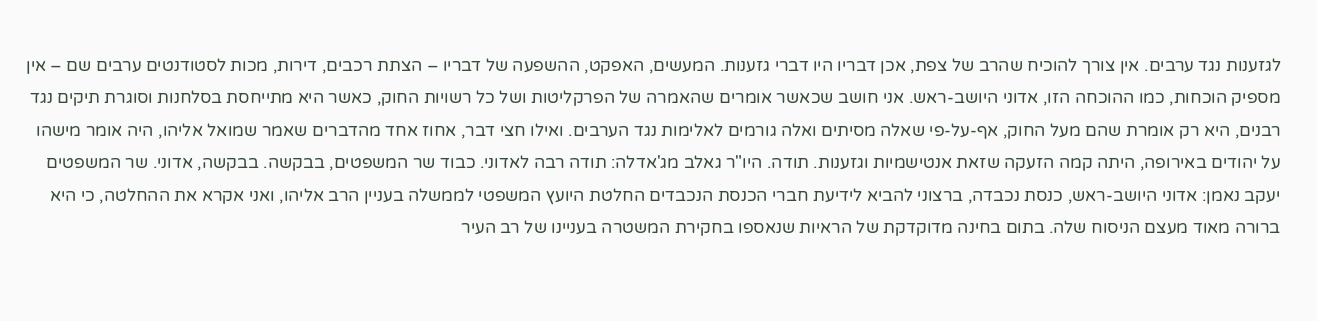לגזענות נגד ערבים. אין צורך להוכיח שהרב של צפת, אכן דבריו היו דברי גזענות. המעשים, האפקט, ההשפעה של דבריו – הצתת רכבים, דירות, מכות לסטודנטים ערבים שם – אין מספיק הוכחות, כמו ההוכחה הזו, אדוני היושב-ראש. אני חושב שכאשר אומרים שהאמרה של הפרקליטות ושל כל רשויות החוק, כאשר היא מתייחסת בסלחנות וסוגרת תיקים נגד רבנים, היא רק אומרת שהם מעל החוק, אף-על-פי שאלה מסיתים ואלה גורמים לאלימות נגד הערבים. ואילו חצי דבר, אחוז אחד מהדברים שאמר שמואל אליהו, היה אומר מישהו על יהודים באירופה, היתה קמה הזעקה שזאת אנטישמיות וגזענות. תודה. היו"ר גאלב מג'אדלה: תודה רבה לאדוני. כבוד שר המשפטים, בבקשה. בבקשה, אדוני. שר המשפטים יעקב נאמן: אדוני היושב-ראש, כנסת נכבדה, ברצוני להביא לידיעת חברי הכנסת הנכבדים החלטת היועץ המשפטי לממשלה בעניין הרב אליהו, ואני אקרא את ההחלטה, כי היא ברורה מאוד מעצם הניסוח שלה. בתום בחינה מדוקדקת של הראיות שנאספו בחקירת המשטרה בעניינו של רב העיר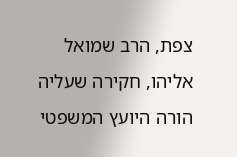צפת, הרב שמואל אליהו, חקירה שעליה הורה היועץ המשפטי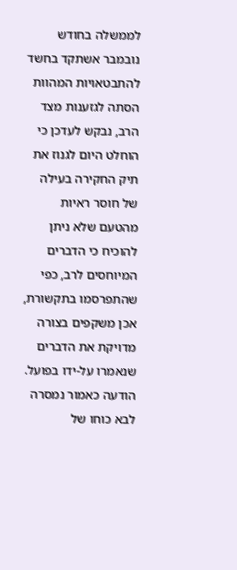לממשלה בחודש נובמבר אשתקד בחשד להתבטאויות המהוות הסתה לגזענות מצד הרב, נבקש לעדכן כי הוחלט היום לגנוז את תיק החקירה בעילה של חוסר ראיות מהטעם שלא ניתן להוכיח כי הדברים המיוחסים לרב, כפי שהתפרסמו בתקשורת, אכן משקפים בצורה מדויקת את הדברים שנאמרו על-ידו בפועל. הודעה כאמור נמסרה לבא כוחו של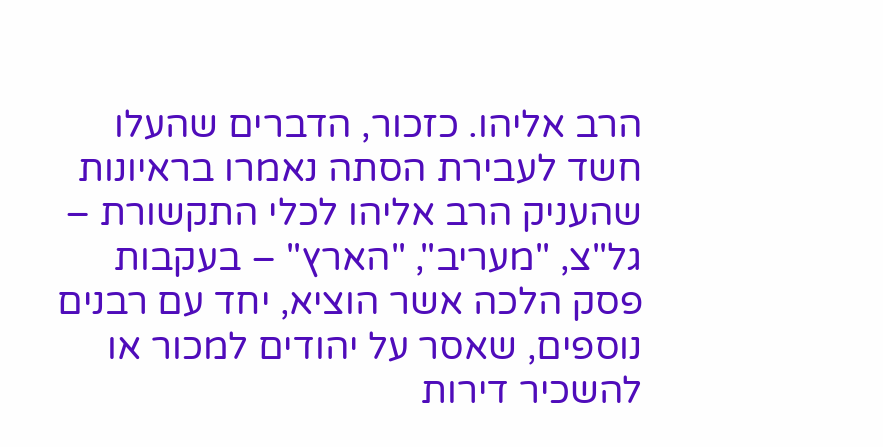הרב אליהו. כזכור, הדברים שהעלו חשד לעבירת הסתה נאמרו בראיונות שהעניק הרב אליהו לכלי התקשורת – גל"צ, "מעריב", "הארץ" – בעקבות פסק הלכה אשר הוציא, יחד עם רבנים נוספים, שאסר על יהודים למכור או להשכיר דירות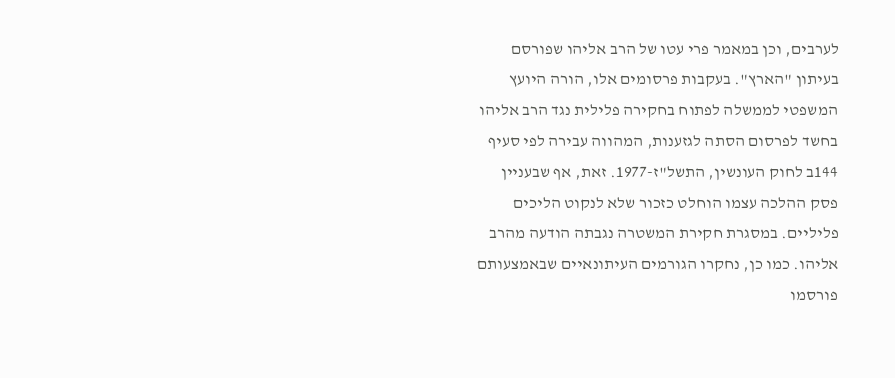לערבים, וכן במאמר פרי עטו של הרב אליהו שפורסם בעיתון "הארץ". בעקבות פרסומים אלו, הורה היועץ המשפטי לממשלה לפתוח בחקירה פלילית נגד הרב אליהו בחשד לפרסום הסתה לגזענות, המהווה עבירה לפי סעיף 144ב לחוק העונשין, התשל"ז-1977. זאת, אף שבעניין פסק ההלכה עצמו הוחלט כזכור שלא לנקוט הליכים פליליים. במסגרת חקירת המשטרה נגבתה הודעה מהרב אליהו. כמו כן, נחקרו הגורמים העיתונאיים שבאמצעותם פורסמו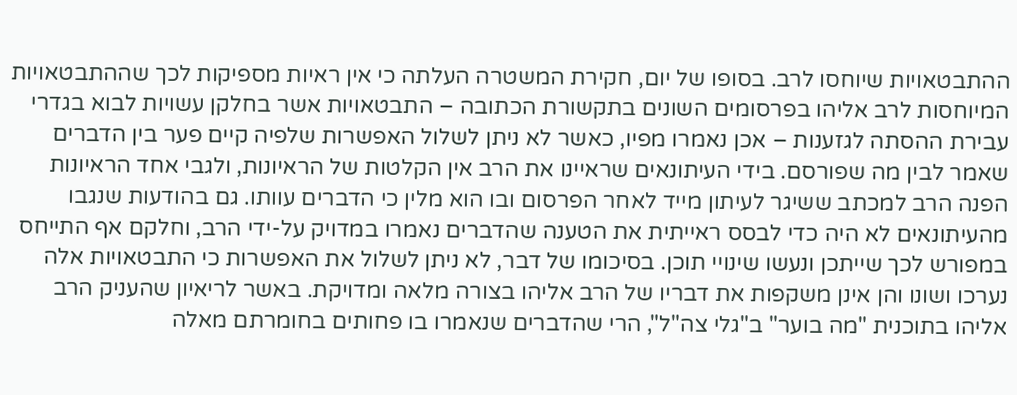ההתבטאויות שיוחסו לרב. בסופו של יום, חקירת המשטרה העלתה כי אין ראיות מספיקות לכך שההתבטאויות המיוחסות לרב אליהו בפרסומים השונים בתקשורת הכתובה – התבטאויות אשר בחלקן עשויות לבוא בגדרי עבירת ההסתה לגזענות – אכן נאמרו מפיו, כאשר לא ניתן לשלול האפשרות שלפיה קיים פער בין הדברים שאמר לבין מה שפורסם. בידי העיתונאים שראיינו את הרב אין הקלטות של הראיונות, ולגבי אחד הראיונות הפנה הרב למכתב ששיגר לעיתון מייד לאחר הפרסום ובו הוא מלין כי הדברים עוותו. גם בהודעות שנגבו מהעיתונאים לא היה כדי לבסס ראייתית את הטענה שהדברים נאמרו במדויק על-ידי הרב, וחלקם אף התייחס במפורש לכך שייתכן ונעשו שינויי תוכן. בסיכומו של דבר, לא ניתן לשלול את האפשרות כי התבטאויות אלה נערכו ושונו והן אינן משקפות את דבריו של הרב אליהו בצורה מלאה ומדויקת. באשר לריאיון שהעניק הרב אליהו בתוכנית "מה בוער" ב"גלי צה"ל", הרי שהדברים שנאמרו בו פחותים בחומרתם מאלה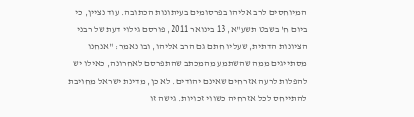המיוחסים לרב אליהו בפרסומים בעיתונות הכתובה. עוד נציין, כי ביום ח' בשבט תשע"א, 13 בינואר 2011, פורסם גילוי דעת של רבני הציונות הדתית, שעליו חתם גם הרב אליהו, ובו נאמר: "אנחנו מסתייגים ממה שהשתמע מהמכתב שהתפרסם לאחרונה, כאילו יש להפלות לרעה אזרחים שאינם יהודים. לא כן, מדינת ישראל מחויבת להתייחס לכל אזרחיה כשווי זכויות. גישה זו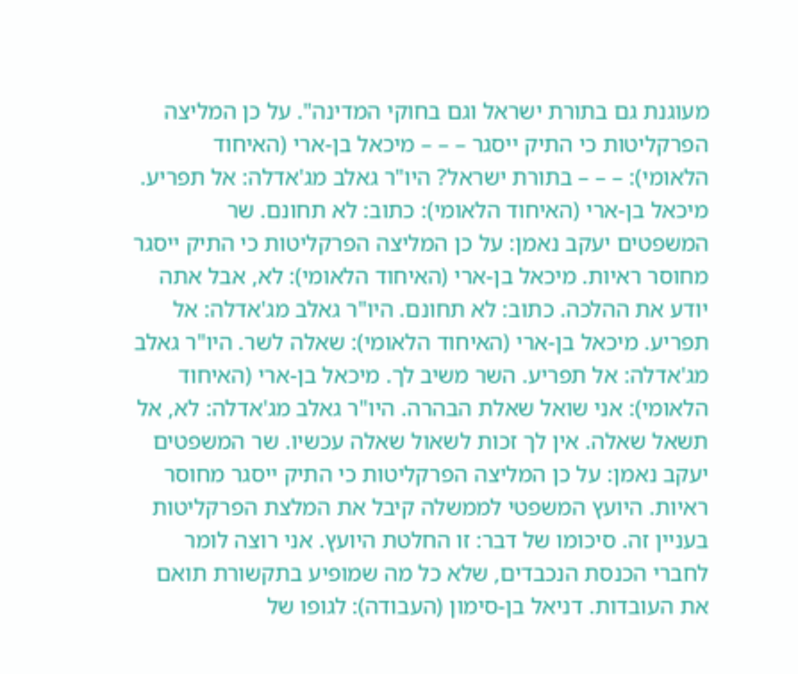מעוגנת גם בתורת ישראל וגם בחוקי המדינה". על כן המליצה הפרקליטות כי התיק ייסגר – – – מיכאל בן-ארי (האיחוד הלאומי): – – – בתורת ישראל? היו"ר גאלב מג'אדלה: אל תפריע. מיכאל בן-ארי (האיחוד הלאומי): כתוב: לא תחונם. שר המשפטים יעקב נאמן: על כן המליצה הפרקליטות כי התיק ייסגר מחוסר ראיות. מיכאל בן-ארי (האיחוד הלאומי): לא, אבל אתה יודע את ההלכה. כתוב: לא תחונם. היו"ר גאלב מג'אדלה: אל תפריע. מיכאל בן-ארי (האיחוד הלאומי): שאלה לשר. היו"ר גאלב מג'אדלה: אל תפריע. השר משיב לך. מיכאל בן-ארי (האיחוד הלאומי): אני שואל שאלת הבהרה. היו"ר גאלב מג'אדלה: לא, אל תשאל שאלה. אין לך זכות לשאול שאלה עכשיו. שר המשפטים יעקב נאמן: על כן המליצה הפרקליטות כי התיק ייסגר מחוסר ראיות. היועץ המשפטי לממשלה קיבל את המלצת הפרקליטות בעניין זה. סיכומו של דבר: זו החלטת היועץ. אני רוצה לומר לחברי הכנסת הנכבדים, שלא כל מה שמופיע בתקשורת תואם את העובדות. דניאל בן-סימון (העבודה): לגופו של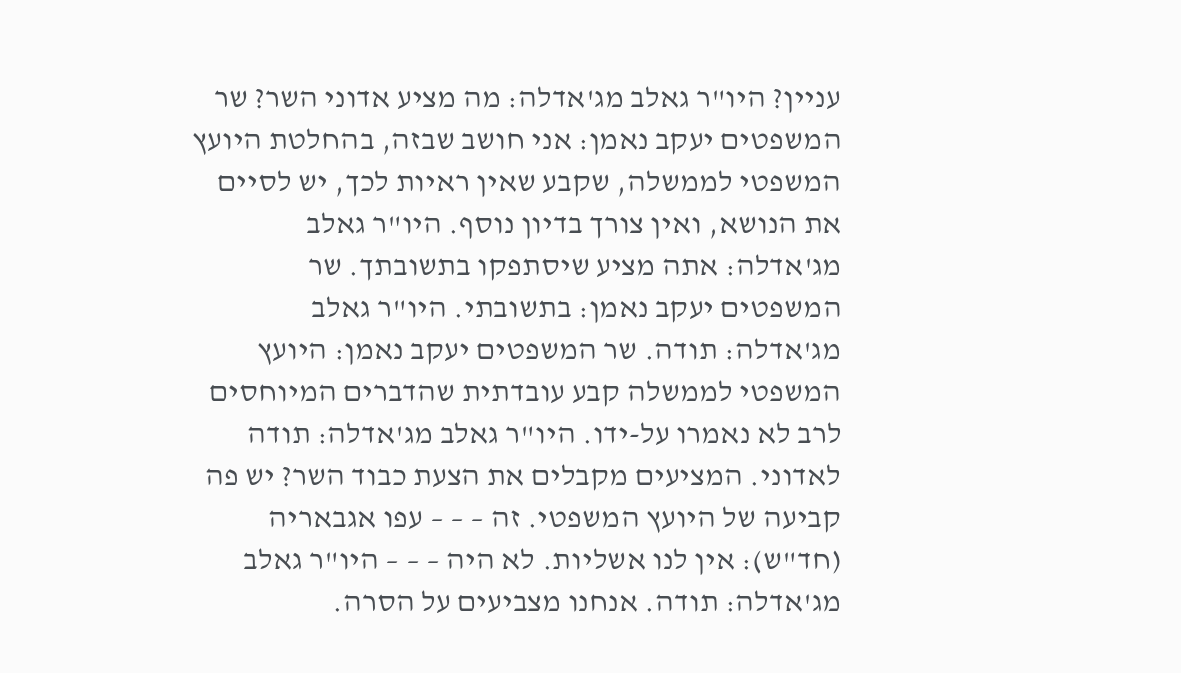עניין? היו"ר גאלב מג'אדלה: מה מציע אדוני השר? שר המשפטים יעקב נאמן: אני חושב שבזה, בהחלטת היועץ המשפטי לממשלה, שקבע שאין ראיות לכך, יש לסיים את הנושא, ואין צורך בדיון נוסף. היו"ר גאלב מג'אדלה: אתה מציע שיסתפקו בתשובתך. שר המשפטים יעקב נאמן: בתשובתי. היו"ר גאלב מג'אדלה: תודה. שר המשפטים יעקב נאמן: היועץ המשפטי לממשלה קבע עובדתית שהדברים המיוחסים לרב לא נאמרו על-ידו. היו"ר גאלב מג'אדלה: תודה לאדוני. המציעים מקבלים את הצעת כבוד השר? יש פה קביעה של היועץ המשפטי. זה – – – עפו אגבאריה (חד"ש): אין לנו אשליות. לא היה – – – היו"ר גאלב מג'אדלה: תודה. אנחנו מצביעים על הסרה.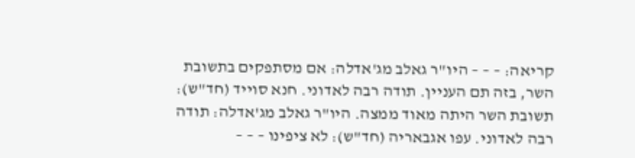קריאה: – – – היו"ר גאלב מג'אדלה: אם מסתפקים בתשובת השר, בזה תם העניין. תודה רבה לאדוני. חנא סוייד (חד"ש): תשובת השר היתה מאוד ממצה. היו"ר גאלב מג'אדלה: תודה רבה לאדוני. עפו אגבאריה (חד"ש): לא ציפינו – – –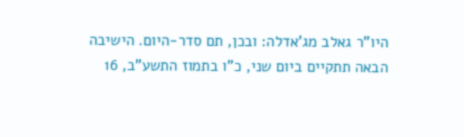היו"ר גאלב מג'אדלה: ובכן, תם סדר-היום. הישיבה הבאה תתקיים ביום שני, כ"ו בתמוז התשע"ב, 16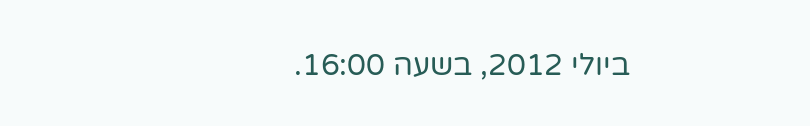ביולי 2012, בשעה 16:00.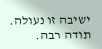ישיבה זו נעולה. תודה רבה.